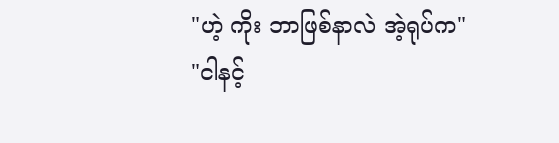"ဟဲ့ ကိုး ဘာဖြစ်နာလဲ အဲ့ရုပ်က"
"ငါနင့်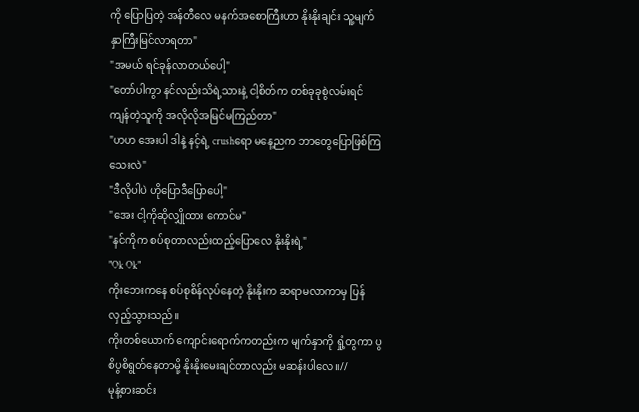ကို ပြောပြတဲ့ အန်တီလေ မနက်အစောကြီးဟာ နိုးနိုးချင်း သူ့မျက်နှာကြီးမြင်လာရတာ"
"အမယ် ရင်ခုန်လာတယ်ပေါ့"
"တော်ပါကွာ နင်လည်းသိရဲ့သားနဲ့ ငါ့စိတ်က တစ်ခုခုစွဲလမ်းရင် ကျန်တဲ့သူကို အလိုလိုအမြင်မကြည်တာ"
"ဟဟ အေးပါ ဒါနဲ့ နင့်ရဲ့ crushရော မနေ့ညက ဘာတွေပြောဖြစ်ကြသေးလဲ"
"ဒီလိုပါပဲ ဟိုပြောဒီပြောပေါ့"
"အေး ငါ့ကိုဆိုလျှိုထား ကောင်မ"
"နင်ကိုက စပ်စုတာလည်းထည့်ပြောလေ နိုးနိုးရဲ့"
"Ok Ok"
ကိုးဘေးကနေ စပ်စုစိန်လုပ်နေတဲ့ နိုးနိုးက ဆရာမလာကာမှ ပြန်လှည့်သွားသည်။
ကိုးတစ်ယောက် ကျောင်းရောက်ကတည်းက မျက်နှာကို ရှုံ့တွကာ ပွစိပွစိရွတ်နေတာမို့ နိုးနိုးမေးချင်တာလည်း မဆန်းပါလေ။//
မုန့်စားဆင်း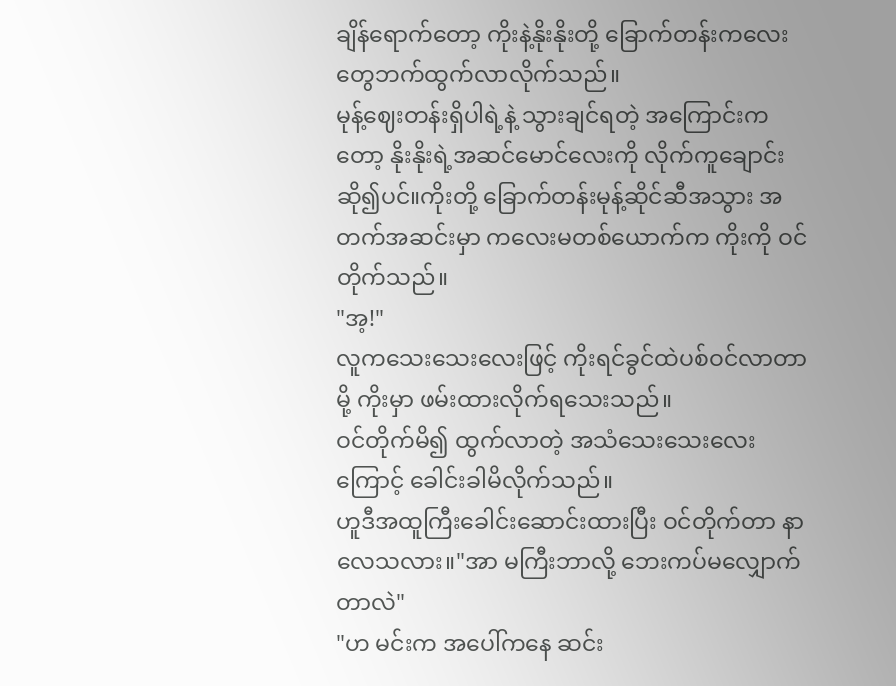ချိန်ရောက်တော့ ကိုးနဲ့နိုးနိုးတို့ ခြောက်တန်းကလေးတွေဘက်ထွက်လာလိုက်သည်။
မုန့်ဈေးတန်းရှိပါရဲ့နဲ့ သွားချင်ရတဲ့ အကြောင်းကတော့ နိုးနိုးရဲ့အဆင်မောင်လေးကို လိုက်ကူချောင်းဆို၍ပင်။ကိုးတို့ ခြောက်တန်းမုန့်ဆိုင်ဆီအသွား အတက်အဆင်းမှာ ကလေးမတစ်ယောက်က ကိုးကို ဝင်တိုက်သည်။
"အ့!"
လူကသေးသေးလေးဖြင့် ကိုးရင်ခွင်ထဲပစ်ဝင်လာတာမို့ ကိုးမှာ ဖမ်းထားလိုက်ရသေးသည်။
ဝင်တိုက်မိ၍ ထွက်လာတဲ့ အသံသေးသေးလေးကြောင့် ခေါင်းခါမိလိုက်သည်။
ဟူဒီအထူကြီးခေါင်းဆောင်းထားပြီး ဝင်တိုက်တာ နာလေသလား။"အာ မကြီးဘာလို့ ဘေးကပ်မလျှောက်တာလဲ"
"ဟ မင်းက အပေါ်ကနေ ဆင်း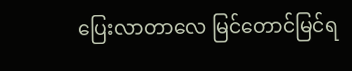ပြေးလာတာလေ မြင်တောင်မြင်ရ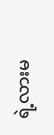ရဲ့လားမ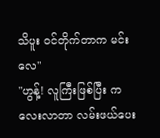သိပူး ဝင်တိုက်တာက မင်းလေ"
"ဟွန့်! လူကြီးဖြစ်ပြီး ကလေးလာတာ လမ်းဖယ်ပေး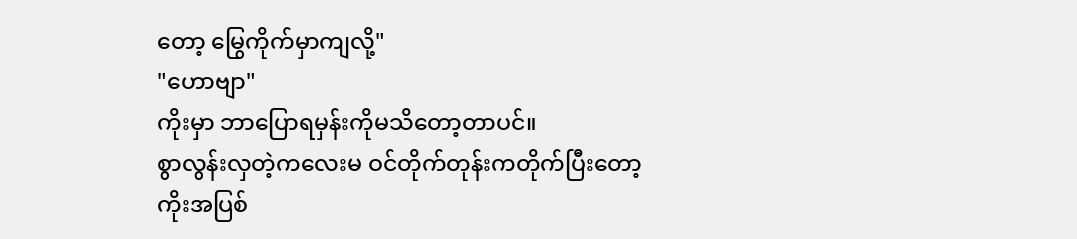တော့ မြွေကိုက်မှာကျလို့"
"ဟောဗျာ"
ကိုးမှာ ဘာပြောရမှန်းကိုမသိတော့တာပင်။
စွာလွန်းလှတဲ့ကလေးမ ဝင်တိုက်တုန်းကတိုက်ပြီးတော့ ကိုးအပြစ်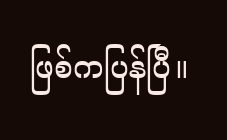ဖြစ်ကပြန်ပြီ။